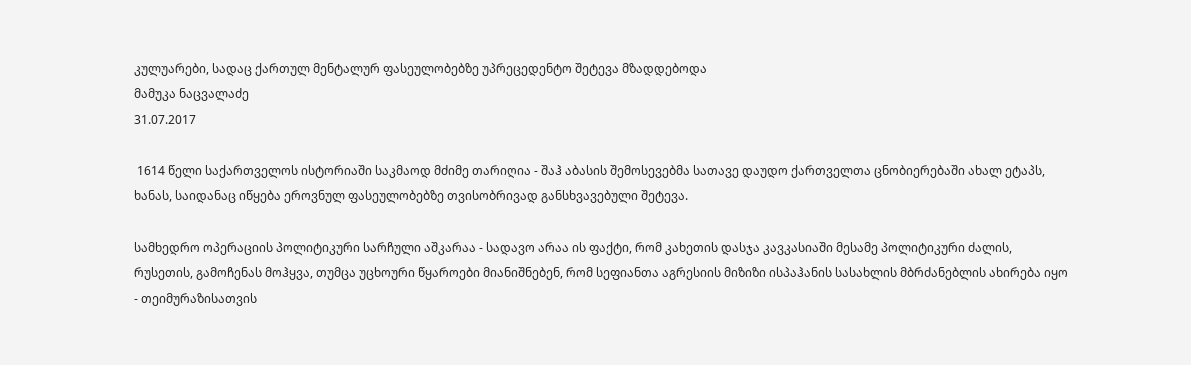კულუარები, სადაც ქართულ მენტალურ ფასეულობებზე უპრეცედენტო შეტევა მზადდებოდა
მამუკა ნაცვალაძე
31.07.2017

 1614 წელი საქართველოს ისტორიაში საკმაოდ მძიმე თარიღია - შაჰ აბასის შემოსევებმა სათავე დაუდო ქართველთა ცნობიერებაში ახალ ეტაპს, ხანას, საიდანაც იწყება ეროვნულ ფასეულობებზე თვისობრივად განსხვავებული შეტევა.

სამხედრო ოპერაციის პოლიტიკური სარჩული აშკარაა - სადავო არაა ის ფაქტი, რომ კახეთის დასჯა კავკასიაში მესამე პოლიტიკური ძალის, რუსეთის, გამოჩენას მოჰყვა, თუმცა უცხოური წყაროები მიანიშნებენ, რომ სეფიანთა აგრესიის მიზიზი ისპაჰანის სასახლის მბრძანებლის ახირება იყო - თეიმურაზისათვის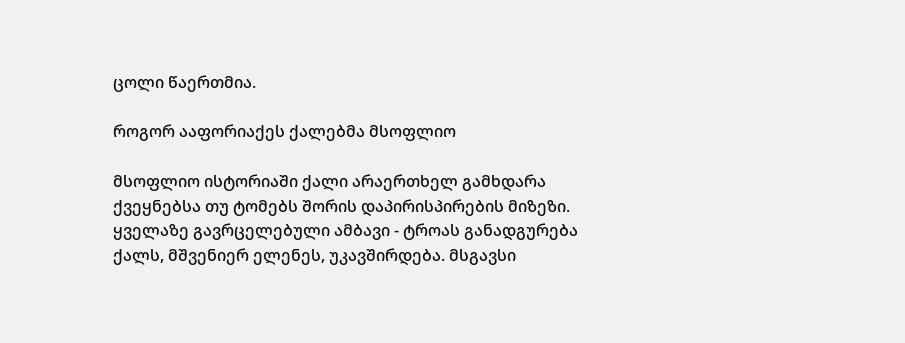ცოლი წაერთმია.

როგორ ააფორიაქეს ქალებმა მსოფლიო

მსოფლიო ისტორიაში ქალი არაერთხელ გამხდარა ქვეყნებსა თუ ტომებს შორის დაპირისპირების მიზეზი. ყველაზე გავრცელებული ამბავი - ტროას განადგურება ქალს, მშვენიერ ელენეს, უკავშირდება. მსგავსი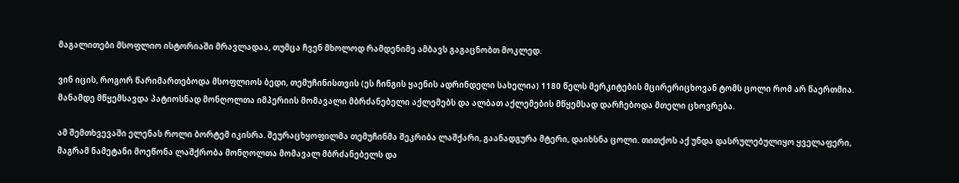მაგალითები მსოფლიო ისტორიაში მრავლადაა, თუმცა ჩვენ მხოლოდ რამდენიმე ამბავს გაგაცნობთ მოკლედ.

ვინ იცის, როგორ წარიმართებოდა მსოფლიოს ბედი, თემუჩინისთვის (ეს ჩინგის ყაენის ადრინდელი სახელია) 1180 წელს მერკიტების მცირერიცხოვან ტომს ცოლი რომ არ წაერთმია. მანამდე მწყემსავდა პატიოსნად მონღოლთა იმპერიის მომავალი მბრძანებელი აქლემებს და ალბათ აქლემების მწყემსად დარჩებოდა მთელი ცხოვრება.

ამ შემთხვევაში ელენას როლი ბორტემ იკისრა. შეურაცხყოფილმა თემუჩინმა შეკრიბა ლაშქარი, გაანადგურა მტერი, დაიხსნა ცოლი. თითქოს აქ უნდა დასრულებულიყო ყველაფერი, მაგრამ ნამეტანი მოეწონა ლაშქრობა მონღოლთა მომავალ მბრძანებელს და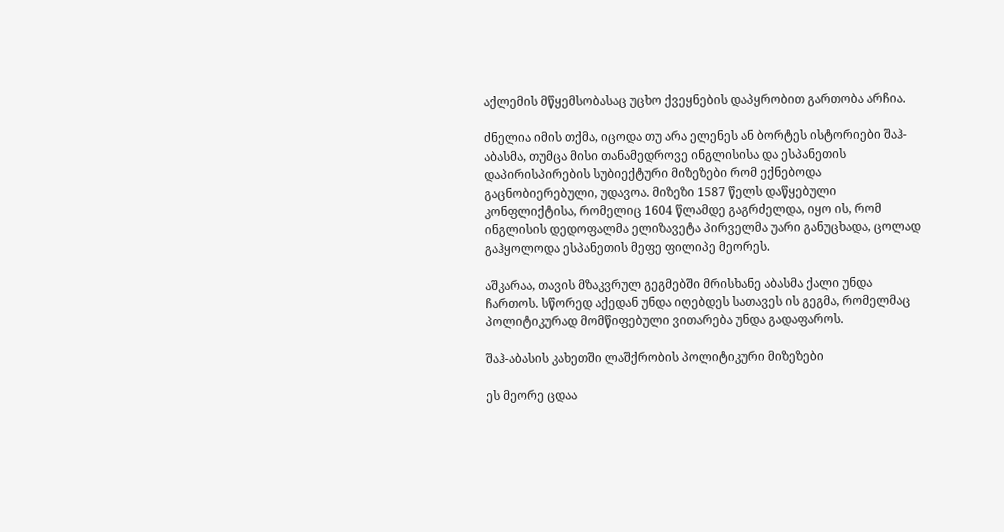აქლემის მწყემსობასაც უცხო ქვეყნების დაპყრობით გართობა არჩია.

ძნელია იმის თქმა, იცოდა თუ არა ელენეს ან ბორტეს ისტორიები შაჰ-აბასმა, თუმცა მისი თანამედროვე ინგლისისა და ესპანეთის დაპირისპირების სუბიექტური მიზეზები რომ ექნებოდა გაცნობიერებული, უდავოა. მიზეზი 1587 წელს დაწყებული კონფლიქტისა, რომელიც 1604 წლამდე გაგრძელდა, იყო ის, რომ ინგლისის დედოფალმა ელიზავეტა პირველმა უარი განუცხადა, ცოლად გაჰყოლოდა ესპანეთის მეფე ფილიპე მეორეს.

აშკარაა, თავის მზაკვრულ გეგმებში მრისხანე აბასმა ქალი უნდა ჩართოს. სწორედ აქედან უნდა იღებდეს სათავეს ის გეგმა, რომელმაც პოლიტიკურად მომწიფებული ვითარება უნდა გადაფაროს.

შაჰ-აბასის კახეთში ლაშქრობის პოლიტიკური მიზეზები

ეს მეორე ცდაა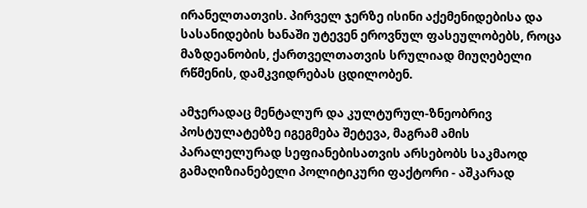ირანელთათვის. პირველ ჯერზე ისინი აქემენიდებისა და სასანიდების ხანაში უტევენ ეროვნულ ფასეულობებს, როცა მაზდეანობის, ქართველთათვის სრულიად მიუღებელი რწმენის, დამკვიდრებას ცდილობენ.

ამჯერადაც მენტალურ და კულტურულ-ზნეობრივ პოსტულატებზე იგეგმება შეტევა, მაგრამ ამის პარალელურად სეფიანებისათვის არსებობს საკმაოდ გამაღიზიანებელი პოლიტიკური ფაქტორი - აშკარად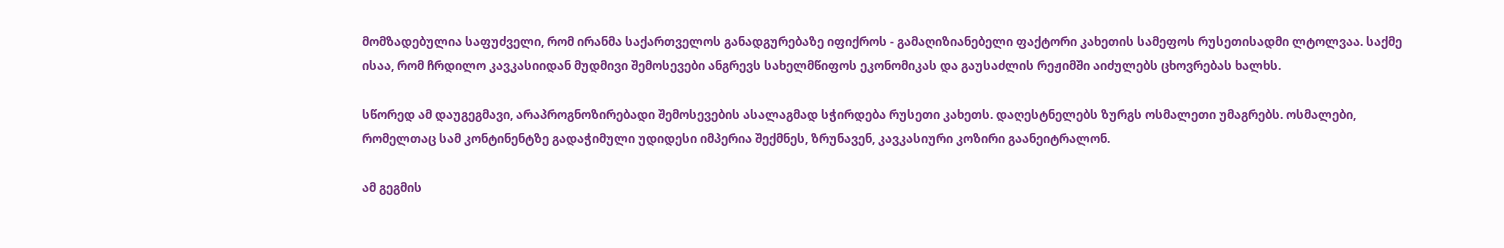მომზადებულია საფუძველი, რომ ირანმა საქართველოს განადგურებაზე იფიქროს - გამაღიზიანებელი ფაქტორი კახეთის სამეფოს რუსეთისადმი ლტოლვაა. საქმე ისაა, რომ ჩრდილო კავკასიიდან მუდმივი შემოსევები ანგრევს სახელმწიფოს ეკონომიკას და გაუსაძლის რეჟიმში აიძულებს ცხოვრებას ხალხს.

სწორედ ამ დაუგეგმავი, არაპროგნოზირებადი შემოსევების ასალაგმად სჭირდება რუსეთი კახეთს. დაღესტნელებს ზურგს ოსმალეთი უმაგრებს. ოსმალები, რომელთაც სამ კონტინენტზე გადაჭიმული უდიდესი იმპერია შექმნეს, ზრუნავენ, კავკასიური კოზირი გაანეიტრალონ.

ამ გეგმის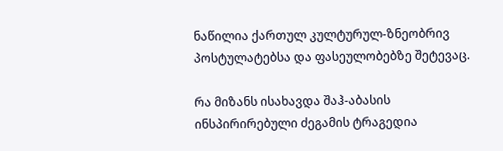ნაწილია ქართულ კულტურულ-ზნეობრივ პოსტულატებსა და ფასეულობებზე შეტევაც.

რა მიზანს ისახავდა შაჰ-აბასის ინსპირირებული ძეგამის ტრაგედია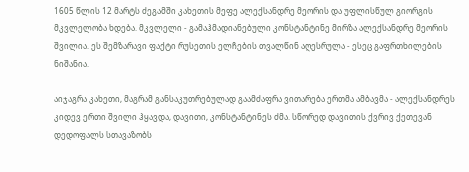1605 წლის 12 მარტს ძეგამში კახეთის მეფე ალექსანდრე მეორის და უფლისწულ გიორგის მკვლელობა ხდება. მკვლელი - გამაჰმადიანებული კონსტანტინე მირზა ალექსანდრე მეორის შვილია. ეს შემზარავი ფაქტი რუსეთის ელჩების თვალწინ აღესრულა - ესეც გაფრთხილების ნიშანია.

აიჯაგრა კახეთი, მაგრამ განსაკუთრებულად გაამძაფრა ვითარება ერთმა ამბავმა - ალექსანდრეს კიდევ ერთი შვილი ჰყავდა, დავითი, კონსტანტინეს ძმა. სწორედ დავითის ქვრივ ქეთევან დედოფალს სთავაზობს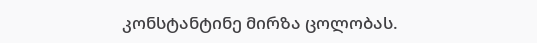კონსტანტინე მირზა ცოლობას.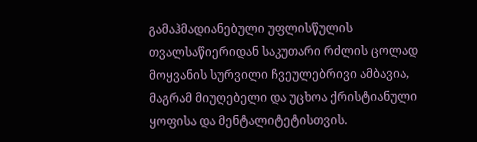გამაჰმადიანებული უფლისწულის თვალსაწიერიდან საკუთარი რძლის ცოლად მოყვანის სურვილი ჩვეულებრივი ამბავია, მაგრამ მიუღებელი და უცხოა ქრისტიანული ყოფისა და მენტალიტეტისთვის.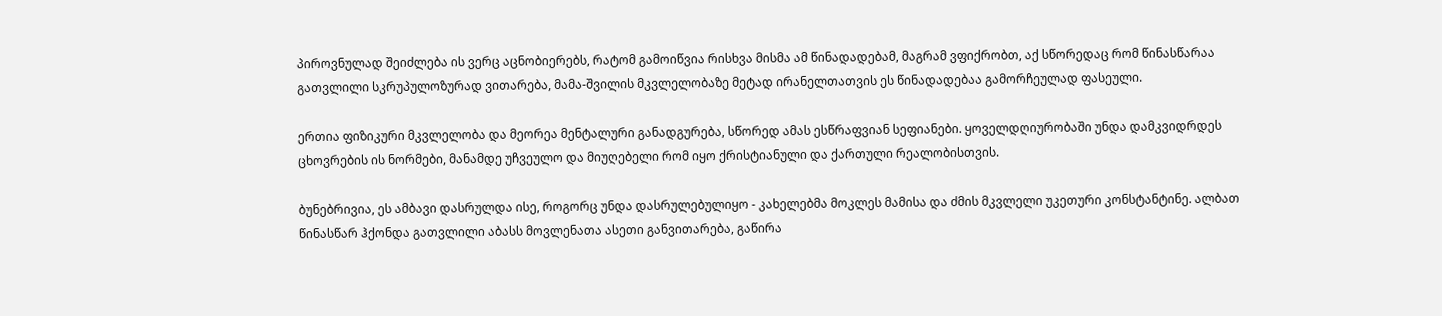პიროვნულად შეიძლება ის ვერც აცნობიერებს, რატომ გამოიწვია რისხვა მისმა ამ წინადადებამ, მაგრამ ვფიქრობთ, აქ სწორედაც რომ წინასწარაა გათვლილი სკრუპულოზურად ვითარება, მამა-შვილის მკვლელობაზე მეტად ირანელთათვის ეს წინადადებაა გამორჩეულად ფასეული.

ერთია ფიზიკური მკვლელობა და მეორეა მენტალური განადგურება, სწორედ ამას ესწრაფვიან სეფიანები. ყოველდღიურობაში უნდა დამკვიდრდეს ცხოვრების ის ნორმები, მანამდე უჩვეულო და მიუღებელი რომ იყო ქრისტიანული და ქართული რეალობისთვის.

ბუნებრივია, ეს ამბავი დასრულდა ისე, როგორც უნდა დასრულებულიყო - კახელებმა მოკლეს მამისა და ძმის მკვლელი უკეთური კონსტანტინე. ალბათ წინასწარ ჰქონდა გათვლილი აბასს მოვლენათა ასეთი განვითარება, გაწირა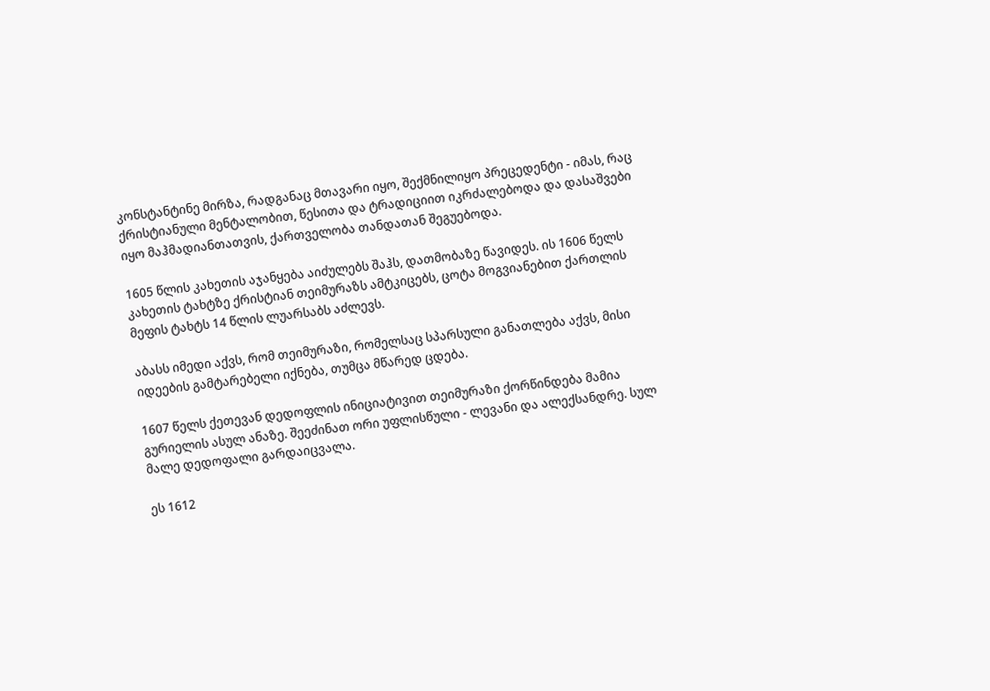კონსტანტინე მირზა, რადგანაც მთავარი იყო, შექმნილიყო პრეცედენტი - იმას, რაც ქრისტიანული მენტალობით, წესითა და ტრადიციით იკრძალებოდა და დასაშვები იყო მაჰმადიანთათვის, ქართველობა თანდათან შეგუებოდა.

1605 წლის კახეთის აჯანყება აიძულებს შაჰს, დათმობაზე წავიდეს. ის 1606 წელს კახეთის ტახტზე ქრისტიან თეიმურაზს ამტკიცებს, ცოტა მოგვიანებით ქართლის მეფის ტახტს 14 წლის ლუარსაბს აძლევს.

აბასს იმედი აქვს, რომ თეიმურაზი, რომელსაც სპარსული განათლება აქვს, მისი იდეების გამტარებელი იქნება, თუმცა მწარედ ცდება.

1607 წელს ქეთევან დედოფლის ინიციატივით თეიმურაზი ქორწინდება მამია გურიელის ასულ ანაზე. შეეძინათ ორი უფლისწული - ლევანი და ალექსანდრე. სულ მალე დედოფალი გარდაიცვალა.

ეს 1612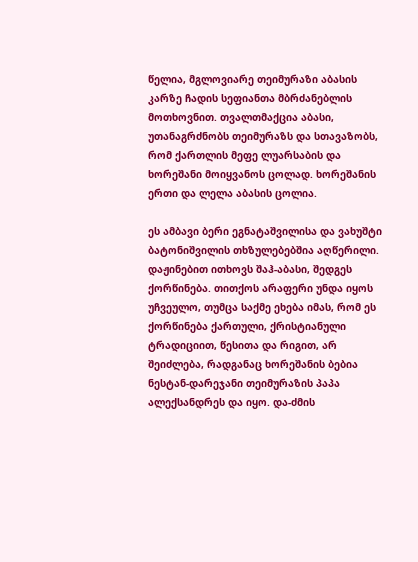წელია, მგლოვიარე თეიმურაზი აბასის კარზე ჩადის სეფიანთა მბრძანებლის მოთხოვნით. თვალთმაქცია აბასი, უთანაგრძნობს თეიმურაზს და სთავაზობს, რომ ქართლის მეფე ლუარსაბის და ხორეშანი მოიყვანოს ცოლად. ხორეშანის ერთი და ლელა აბასის ცოლია.

ეს ამბავი ბერი ეგნატაშვილისა და ვახუშტი ბატონიშვილის თხზულებებშია აღწერილი. დაჟინებით ითხოვს შაჰ-აბასი, შედგეს ქორწინება. თითქოს არაფერი უნდა იყოს უჩვეულო, თუმცა საქმე ეხება იმას, რომ ეს ქორწინება ქართული, ქრისტიანული ტრადიციით, წესითა და რიგით, არ შეიძლება, რადგანაც ხორეშანის ბებია ნესტან-დარეჯანი თეიმურაზის პაპა ალექსანდრეს და იყო. და-ძმის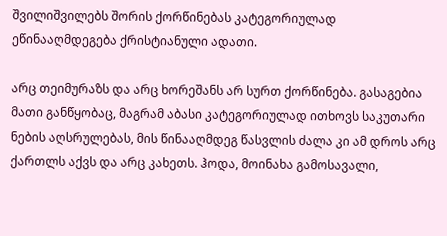შვილიშვილებს შორის ქორწინებას კატეგორიულად ეწინააღმდეგება ქრისტიანული ადათი.

არც თეიმურაზს და არც ხორეშანს არ სურთ ქორწინება. გასაგებია მათი განწყობაც, მაგრამ აბასი კატეგორიულად ითხოვს საკუთარი ნების აღსრულებას, მის წინააღმდეგ წასვლის ძალა კი ამ დროს არც ქართლს აქვს და არც კახეთს. ჰოდა, მოინახა გამოსავალი,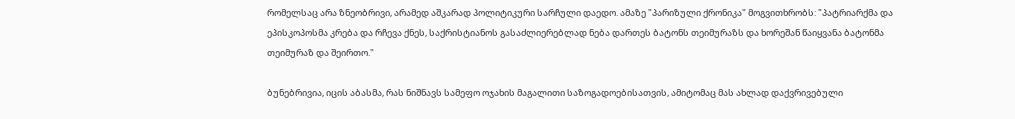რომელსაც არა ზნეობრივი, არამედ აშკარად პოლიტიკური სარჩული დაედო. ამაზე "პარიზული ქრონიკა" მოგვითხრობს: "პატრიარქმა და ეპისკოპოსმა კრება და რჩევა ქნეს, საქრისტიანოს გასაძლიერებლად ნება დართეს ბატონს თეიმურაზს და ხორეშან წაიყვანა ბატონმა თეიმურაზ და შეირთო."

ბუნებრივია, იცის აბასმა, რას ნიშნავს სამეფო ოჯახის მაგალითი საზოგადოებისათვის, ამიტომაც მას ახლად დაქვრივებული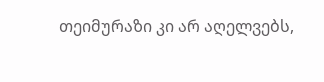თეიმურაზი კი არ აღელვებს,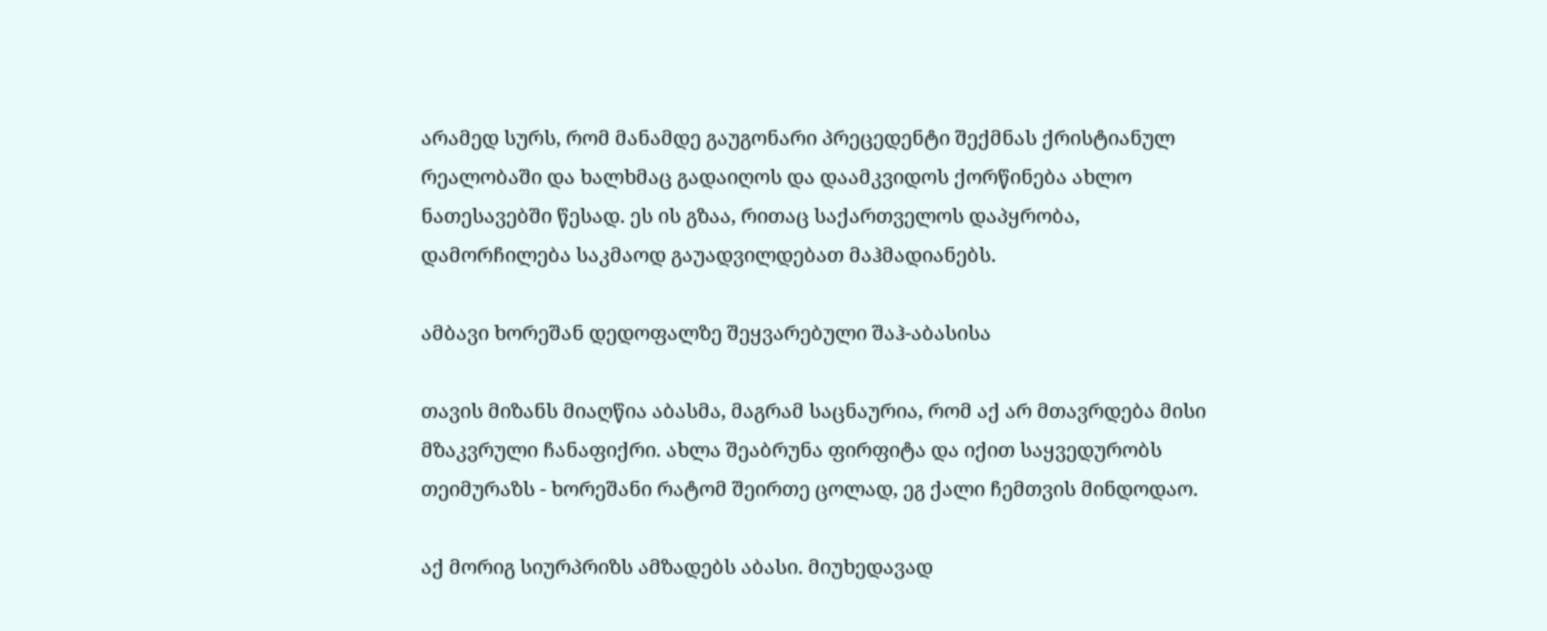არამედ სურს, რომ მანამდე გაუგონარი პრეცედენტი შექმნას ქრისტიანულ რეალობაში და ხალხმაც გადაიღოს და დაამკვიდოს ქორწინება ახლო ნათესავებში წესად. ეს ის გზაა, რითაც საქართველოს დაპყრობა, დამორჩილება საკმაოდ გაუადვილდებათ მაჰმადიანებს.

ამბავი ხორეშან დედოფალზე შეყვარებული შაჰ-აბასისა

თავის მიზანს მიაღწია აბასმა, მაგრამ საცნაურია, რომ აქ არ მთავრდება მისი მზაკვრული ჩანაფიქრი. ახლა შეაბრუნა ფირფიტა და იქით საყვედურობს თეიმურაზს - ხორეშანი რატომ შეირთე ცოლად, ეგ ქალი ჩემთვის მინდოდაო.

აქ მორიგ სიურპრიზს ამზადებს აბასი. მიუხედავად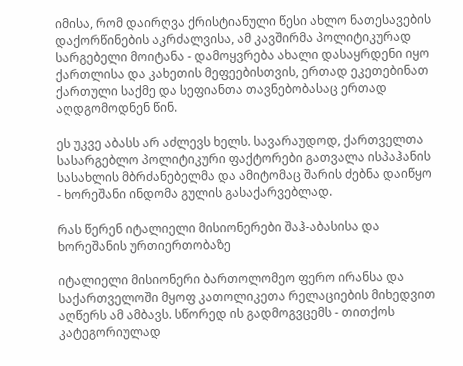იმისა, რომ დაირღვა ქრისტიანული წესი ახლო ნათესავების დაქორწინების აკრძალვისა, ამ კავშირმა პოლიტიკურად სარგებელი მოიტანა - დამოყვრება ახალი დასაყრდენი იყო ქართლისა და კახეთის მეფეებისთვის, ერთად ეკეთებინათ ქართული საქმე და სეფიანთა თავნებობასაც ერთად აღდგომოდნენ წინ.

ეს უკვე აბასს არ აძლევს ხელს. სავარაუდოდ, ქართველთა სასარგებლო პოლიტიკური ფაქტორები გათვალა ისპაჰანის სასახლის მბრძანებელმა და ამიტომაც შარის ძებნა დაიწყო - ხორეშანი ინდომა გულის გასაქარვებლად.

რას წერენ იტალიელი მისიონერები შაჰ-აბასისა და ხორეშანის ურთიერთობაზე

იტალიელი მისიონერი ბართოლომეო ფერო ირანსა და საქართველოში მყოფ კათოლიკეთა რელაციების მიხედვით აღწერს ამ ამბავს. სწორედ ის გადმოგვცემს - თითქოს კატეგორიულად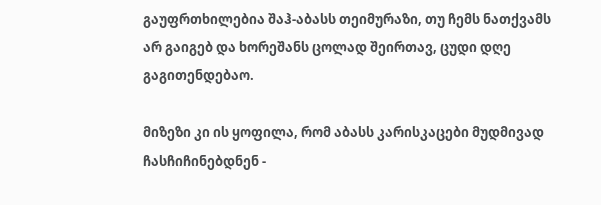გაუფრთხილებია შაჰ-აბასს თეიმურაზი, თუ ჩემს ნათქვამს არ გაიგებ და ხორეშანს ცოლად შეირთავ, ცუდი დღე გაგითენდებაო.

მიზეზი კი ის ყოფილა, რომ აბასს კარისკაცები მუდმივად ჩასჩიჩინებდნენ -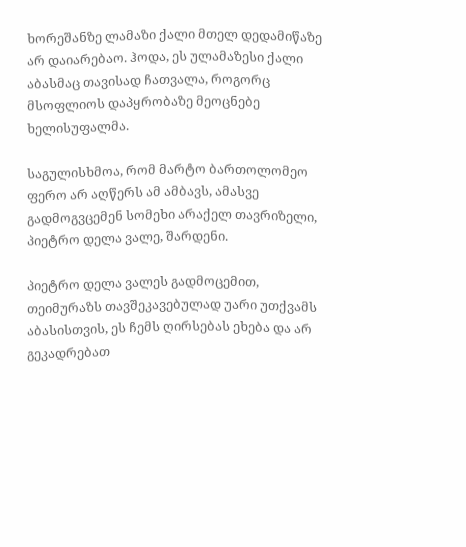ხორეშანზე ლამაზი ქალი მთელ დედამიწაზე არ დაიარებაო. ჰოდა, ეს ულამაზესი ქალი აბასმაც თავისად ჩათვალა, როგორც მსოფლიოს დაპყრობაზე მეოცნებე ხელისუფალმა.

საგულისხმოა, რომ მარტო ბართოლომეო ფერო არ აღწერს ამ ამბავს, ამასვე გადმოგვცემენ სომეხი არაქელ თავრიზელი, პიეტრო დელა ვალე, შარდენი.

პიეტრო დელა ვალეს გადმოცემით, თეიმურაზს თავშეკავებულად უარი უთქვამს აბასისთვის, ეს ჩემს ღირსებას ეხება და არ გეკადრებათ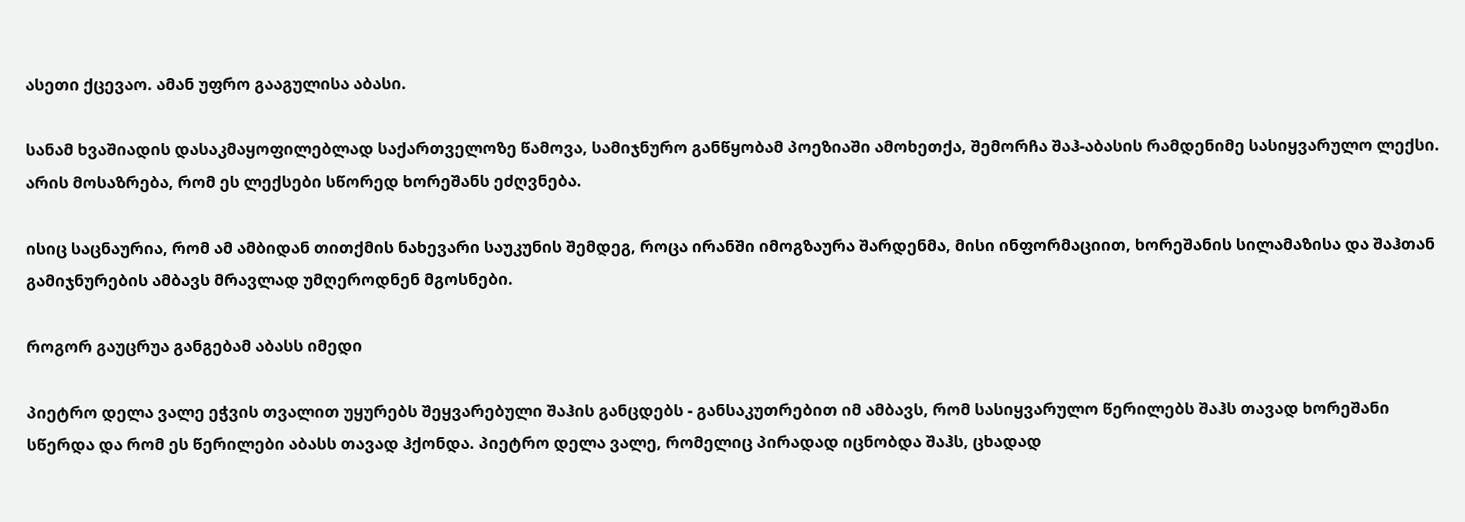ასეთი ქცევაო. ამან უფრო გააგულისა აბასი.

სანამ ხვაშიადის დასაკმაყოფილებლად საქართველოზე წამოვა, სამიჯნურო განწყობამ პოეზიაში ამოხეთქა, შემორჩა შაჰ-აბასის რამდენიმე სასიყვარულო ლექსი. არის მოსაზრება, რომ ეს ლექსები სწორედ ხორეშანს ეძღვნება.

ისიც საცნაურია, რომ ამ ამბიდან თითქმის ნახევარი საუკუნის შემდეგ, როცა ირანში იმოგზაურა შარდენმა, მისი ინფორმაციით, ხორეშანის სილამაზისა და შაჰთან გამიჯნურების ამბავს მრავლად უმღეროდნენ მგოსნები.

როგორ გაუცრუა განგებამ აბასს იმედი

პიეტრო დელა ვალე ეჭვის თვალით უყურებს შეყვარებული შაჰის განცდებს - განსაკუთრებით იმ ამბავს, რომ სასიყვარულო წერილებს შაჰს თავად ხორეშანი სწერდა და რომ ეს წერილები აბასს თავად ჰქონდა. პიეტრო დელა ვალე, რომელიც პირადად იცნობდა შაჰს, ცხადად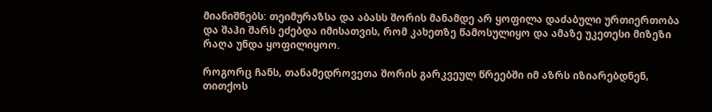მიანიშნებს: თეიმურაზსა და აბასს შორის მანამდე არ ყოფილა დაძაბული ურთიერთობა და შაჰი შარს ეძებდა იმისათვის, რომ კახეთზე წამოსულიყო და ამაზე უკეთესი მიზეზი რაღა უნდა ყოფილიყოო.

როგორც ჩანს, თანამედროვეთა შორის გარკვეულ წრეებში იმ აზრს იზიარებდნენ, თითქოს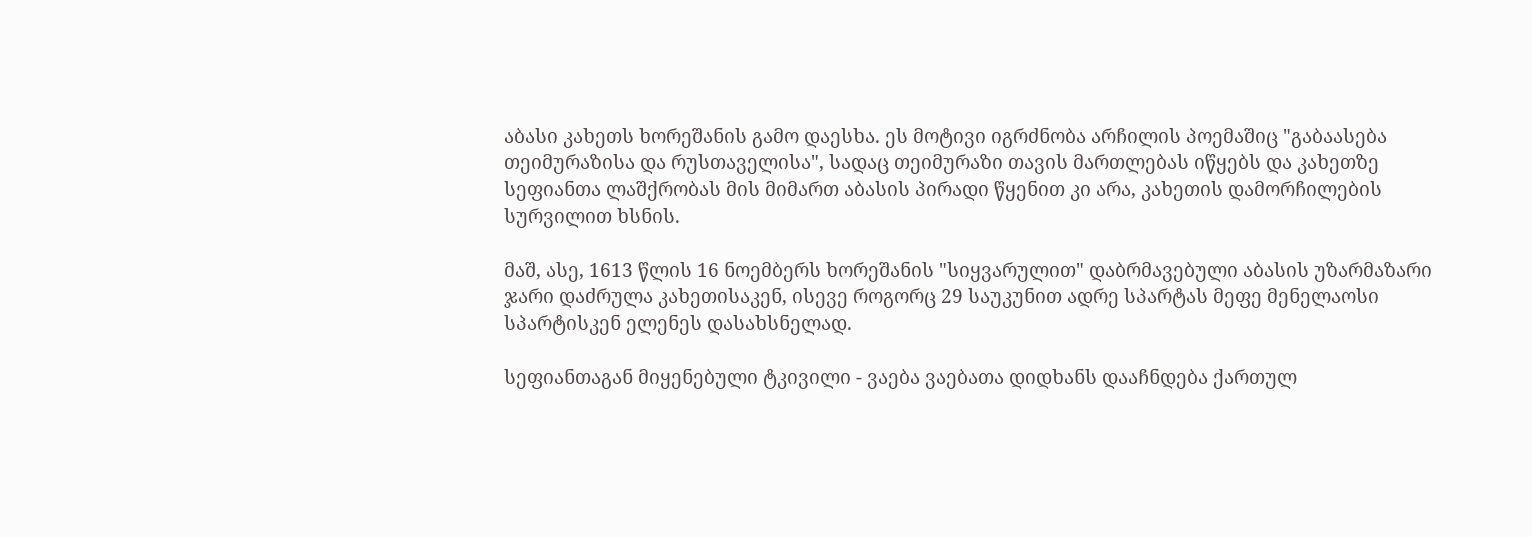აბასი კახეთს ხორეშანის გამო დაესხა. ეს მოტივი იგრძნობა არჩილის პოემაშიც "გაბაასება თეიმურაზისა და რუსთაველისა", სადაც თეიმურაზი თავის მართლებას იწყებს და კახეთზე სეფიანთა ლაშქრობას მის მიმართ აბასის პირადი წყენით კი არა, კახეთის დამორჩილების სურვილით ხსნის.

მაშ, ასე, 1613 წლის 16 ნოემბერს ხორეშანის "სიყვარულით" დაბრმავებული აბასის უზარმაზარი ჯარი დაძრულა კახეთისაკენ, ისევე როგორც 29 საუკუნით ადრე სპარტას მეფე მენელაოსი სპარტისკენ ელენეს დასახსნელად.

სეფიანთაგან მიყენებული ტკივილი - ვაება ვაებათა დიდხანს დააჩნდება ქართულ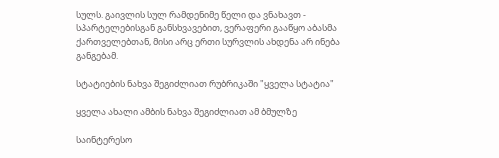სულს. გაივლის სულ რამდენიმე წელი და ვნახავთ - სპარტელებისგან განსხვავებით, ვერაფერი გააწყო აბასმა ქართველებთან, მისი არც ერთი სურვლის ახდენა არ ინება განგებამ.

სტატიების ნახვა შეგიძლიათ რუბრიკაში "ყველა სტატია"

ყველა ახალი ამბის ნახვა შეგიძლიათ ამ ბმულზე

საინტერესო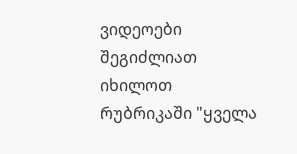ვიდეოები შეგიძლიათ იხილოთ რუბრიკაში "ყველა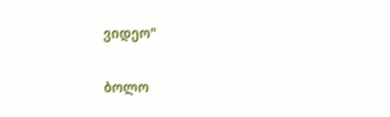ვიდეო"

ბოლო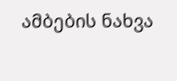ამბების ნახვა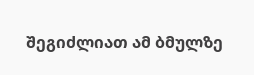შეგიძლიათ ამ ბმულზე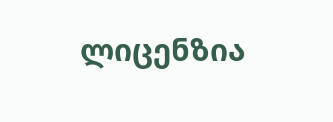ლიცენზია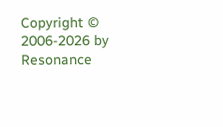Copyright © 2006-2026 by Resonance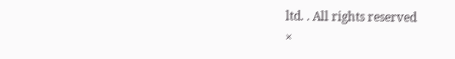ltd. . All rights reserved
×